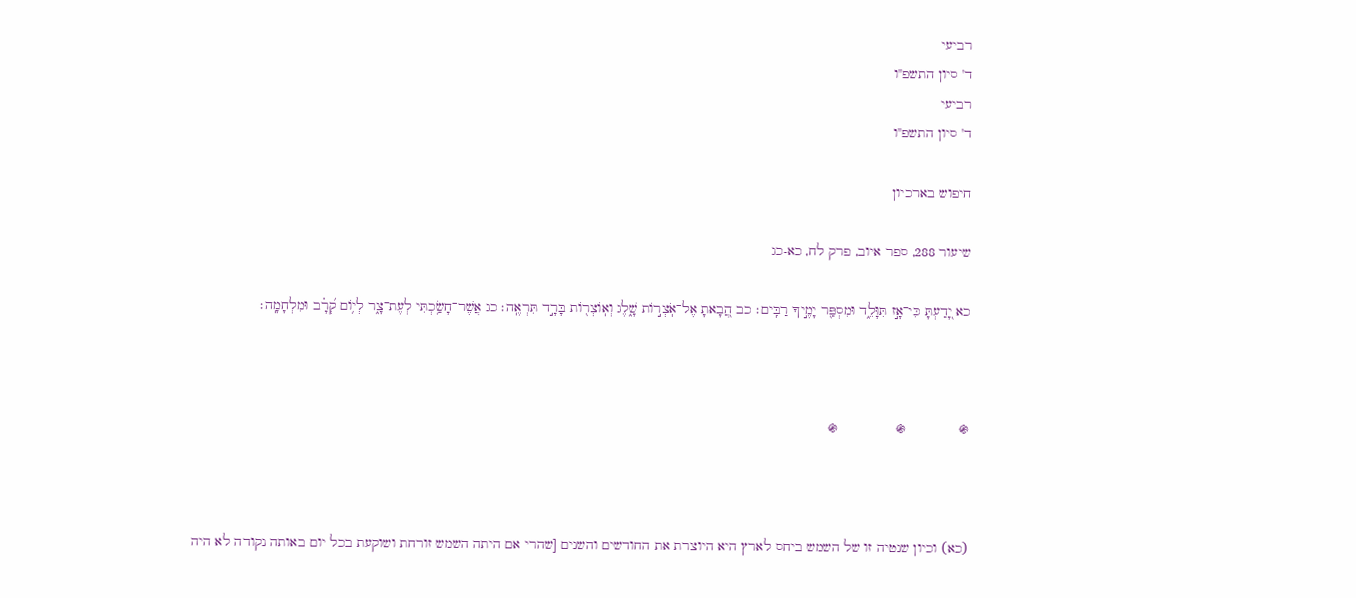רביעי
ד' סיון התשפ"ו
רביעי
ד' סיון התשפ"ו

חיפוש בארכיון

שיעור 288, ספר איוב, פרק לח, כא-כג

כא יָ֭דַעְתָּ כִּי־אָ֣ז תִּוָּלֵ֑ד וּמִסְפַּ֖ר יָמֶ֣יךָ רַבִּֽים׃ כב הֲ֭בָאתָ אֶל־אֹֽצְר֣וֹת שָׁ֑לֶג וְאֽוֹצְר֖וֹת בָּרָ֣ד תִּרְאֶֽה׃ כג אֲשֶׁר־חָשַׂ֥כְתִּי לְעֶת־צָ֑ר לְי֥וֹם קְ֝רָ֗ב וּמִלְחָמָֽה׃



֍             ֍              ֍



(כא) וכיון שנטיה זו של השמש ביחס לארץ היא היוצרת את החודשים והשנים [שהרי אם היתה השמש זורחת ושוקעת בכל יום באותה נקודה לא היה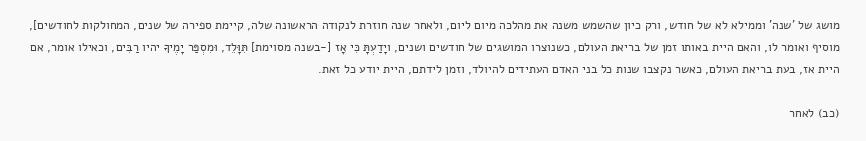מושג של 'שנה' וממילא לא של חודש, ורק כיון שהשמש משנה את מהלכה מיום ליום, ולאחר שנה חוזרת לנקודה הראשונה שלה, קיימת ספירה של שנים, המחולקות לחודשים], מוסיף ואומר לו, והאם היית באותו זמן של בריאת העולם, כשנוצרו המושגים של חודשים ושנים, ויָדַעְתָּ כִּי אָז [-בשנה מסוימת] תִּוָּלֵד, וּמִסְפַּר יָמֶיךָ יהיו רַבִּים, וכאילו אומר, אם היית אז, בעת בריאת העולם, כאשר נקצבו שנות כל בני האדם העתידים להיולד, וזמן לידתם, היית יודע כל זאת.

(כב) לאחר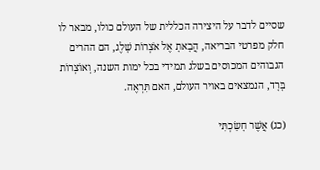שסיים לדבר על היצירה הכללית של העולם כולו, מבאר לו חלק מפרטי הבריאה, הֲבָאתָ אֶל אֹצְרוֹת שָׁלֶג, הם ההרים הגבוהים המכוסים בשלג תמידי בכל ימות השנה, וְאוֹצְרוֹת בָּרָד, הנמצאים באויר העולם, האם תִּרְאֶה.

(כג) אֲשֶׁר חָשַׂכְתִּי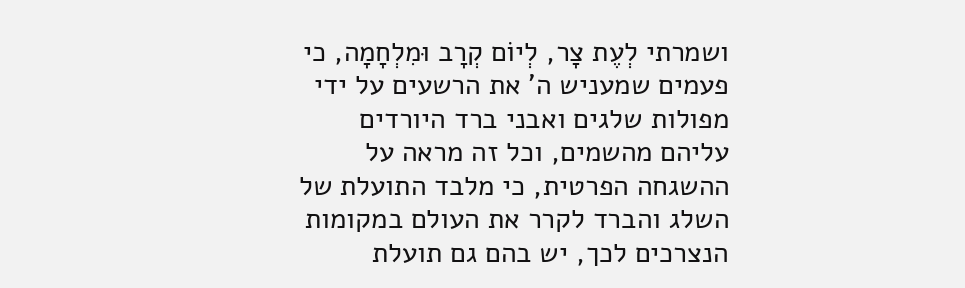ושמרתי לְעֶת צָר, לְיוֹם קְרָב וּמִלְחָמָה, כי פעמים שמעניש ה' את הרשעים על ידי מפולות שלגים ואבני ברד היורדים עליהם מהשמים, וכל זה מראה על ההשגחה הפרטית, כי מלבד התועלת של השלג והברד לקרר את העולם במקומות הנצרכים לכך, יש בהם גם תועלת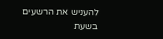להעניש את הרשעים בשעת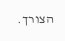הצורך.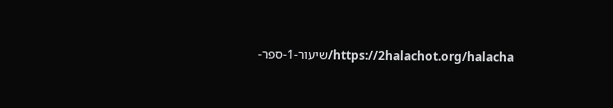https://2halachot.org/halacha/שיעור-1-ספר-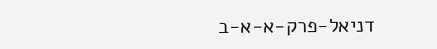דניאל-פרק-א-א-ב